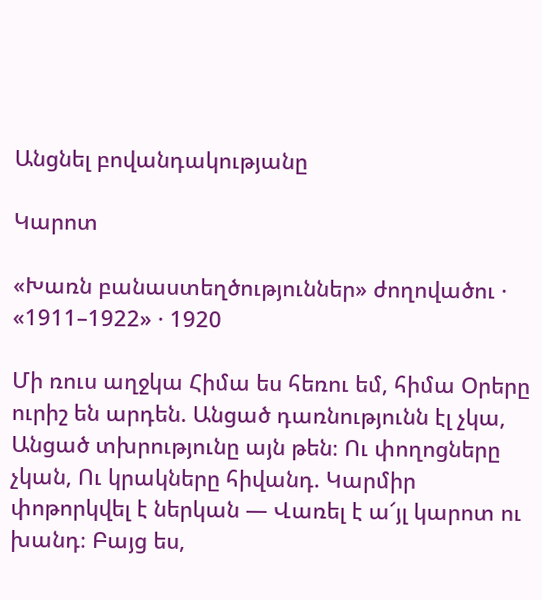Անցնել բովանդակությանը

Կարոտ

«Խառն բանաստեղծություններ» ժողովածու · «1911–1922» · 1920

Մի ռուս աղջկա Հիմա ես հեռու եմ, հիմա Օրերը ուրիշ են արդեն. Անցած դառնությունն էլ չկա, Անցած տխրությունը այն թեն։ Ու փողոցները չկան, Ու կրակները հիվանդ. Կարմիր փոթորկվել է ներկան — Վառել է ա՜յլ կարոտ ու խանդ։ Բայց ես,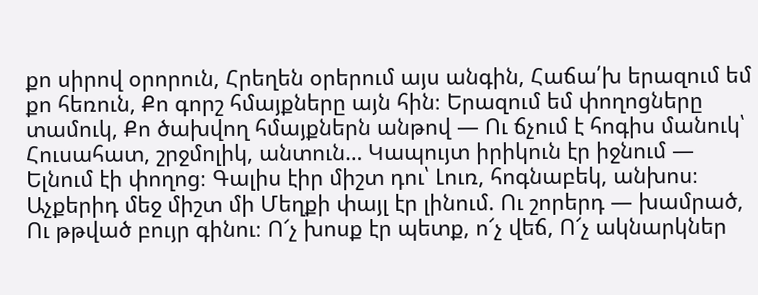քո սիրով օրորուն, Հրեղեն օրերում այս անգին, Հաճա՛խ երազում եմ քո հեռուն, Քո գորշ հմայքները այն հին։ Երազում եմ փողոցները տամուկ, Քո ծախվող հմայքներն անթով — Ու ճչում է հոգիս մանուկ՝ Հուսահատ, շրջմոլիկ, անտուն… Կապույտ իրիկուն էր իջնում — Ելնում էի փողոց։ Գալիս էիր միշտ դու՝ Լուռ, հոգնաբեկ, անխոս։ Աչքերիդ մեջ միշտ մի Մեղքի փայլ էր լինում. Ու շորերդ — խամրած, Ու թթված բույր գինու։ Ո՜չ խոսք էր պետք, ո՜չ վեճ, Ո՜չ ակնարկներ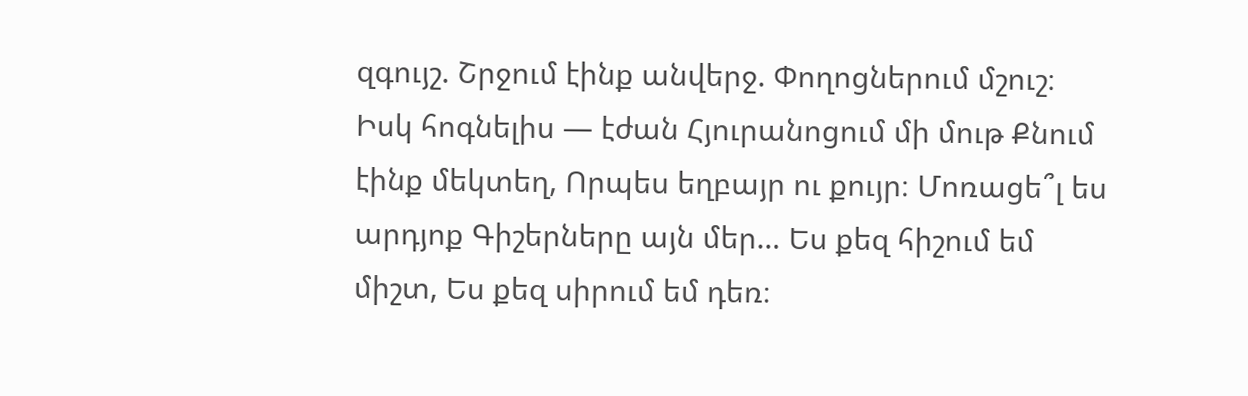զգույշ. Շրջում էինք անվերջ. Փողոցներում մշուշ։ Իսկ հոգնելիս — էժան Հյուրանոցում մի մութ Քնում էինք մեկտեղ, Որպես եղբայր ու քույր։ Մոռացե՞լ ես արդյոք Գիշերները այն մեր… Ես քեզ հիշում եմ միշտ, Ես քեզ սիրում եմ դեռ։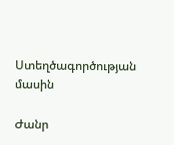Ստեղծագործության մասին

Ժանր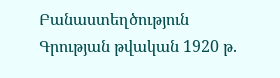Բանաստեղծություն
Գրության թվական 1920 թ.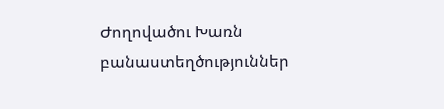Ժողովածու Խառն բանաստեղծություններ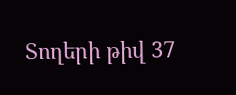Տողերի թիվ 37